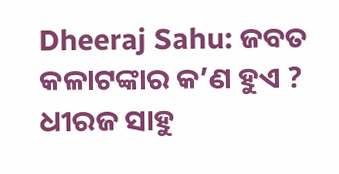Dheeraj Sahu: ଜବତ କଳାଟଙ୍କାର କ’ଣ ହୁଏ ? ଧୀରଜ ସାହୁ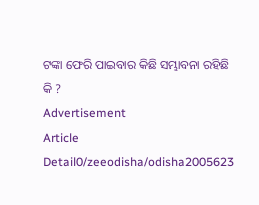ଟଙ୍କା ଫେରି ପାଇବାର କିଛି ସମ୍ଭାବନା ରହିଛି କି ?
Advertisement
Article Detail0/zeeodisha/odisha2005623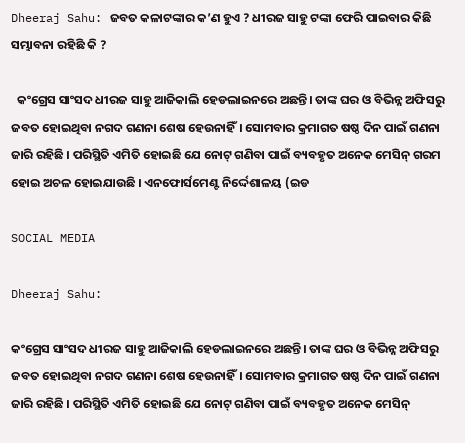Dheeraj Sahu: ଜବତ କଳାଟଙ୍କାର କ’ଣ ହୁଏ ? ଧୀରଜ ସାହୁ ଟଙ୍କା ଫେରି ପାଇବାର କିଛି ସମ୍ଭାବନା ରହିଛି କି ?

  କଂଗ୍ରେସ ସାଂସଦ ଧୀରଜ ସାହୁ ଆଜିକାଲି ହେଡଲାଇନରେ ଅଛନ୍ତି। ତାଙ୍କ ଘର ଓ ବିଭିନ୍ନ ଅଫିସରୁ  ଜବତ ହୋଇଥିବା ନଗଦ ଗଣନା ଶେଷ ହେଉନାହିଁ। ସୋମବାର କ୍ରମାଗତ ଷଷ୍ଠ ଦିନ ପାଇଁ ଗଣନା ଜାରି ରହିଛି । ପରିସ୍ଥିତି ଏମିତି ହୋଇଛି ଯେ ନୋଟ୍ ଗଣିବା ପାଇଁ ବ୍ୟବହୃତ ଅନେକ ମେସିନ୍ ଗରମ ହୋଇ ଅଚଳ ହୋଇଯାଉଛି । ଏନଫୋର୍ସମେଣ୍ଟ ନିର୍ଦ୍ଦେଶାଳୟ (ଇଡ

SOCIAL MEDIA

Dheeraj Sahu:

କଂଗ୍ରେସ ସାଂସଦ ଧୀରଜ ସାହୁ ଆଜିକାଲି ହେଡଲାଇନରେ ଅଛନ୍ତି। ତାଙ୍କ ଘର ଓ ବିଭିନ୍ନ ଅଫିସରୁ  ଜବତ ହୋଇଥିବା ନଗଦ ଗଣନା ଶେଷ ହେଉନାହିଁ। ସୋମବାର କ୍ରମାଗତ ଷଷ୍ଠ ଦିନ ପାଇଁ ଗଣନା ଜାରି ରହିଛି । ପରିସ୍ଥିତି ଏମିତି ହୋଇଛି ଯେ ନୋଟ୍ ଗଣିବା ପାଇଁ ବ୍ୟବହୃତ ଅନେକ ମେସିନ୍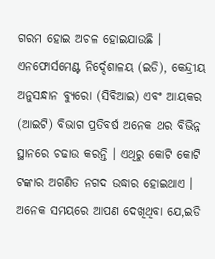ଗରମ ହୋଇ ଅଚଳ ହୋଇଯାଉଛି । ଏନଫୋର୍ସମେଣ୍ଟ ନିର୍ଦ୍ଦେଶାଳୟ (ଇଡି), କେନ୍ଦ୍ରୀୟ ଅନୁସନ୍ଧାନ ବ୍ୟୁରୋ (ସିବିଆଇ) ଏବଂ ଆୟକର (ଆଇଟି) ବିଭାଗ ପ୍ରତିବର୍ଷ ଅନେକ ଥର ବିଭିନ୍ନ ସ୍ଥାନରେ ଚଢାଉ କରନ୍ତି । ଏଥିରୁ କୋଟି କୋଟି ଟଙ୍କାର ଅଗଣିତ ନଗଦ ଉଦ୍ଧାର ହୋଇଥାଏ । ଅନେକ ସମୟରେ ଆପଣ ଦେଖିଥିବା ଯେ,ଇଡି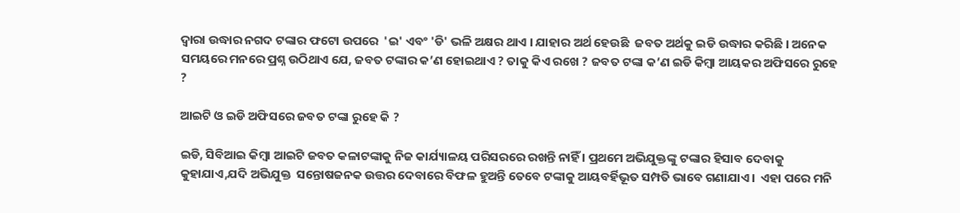ଦ୍ୱାରା ଉଦ୍ଧାର ନଗଦ ଟଙ୍କାର ଫଟୋ ଉପରେ  'ଇ' ଏବଂ 'ଡି' ଭଳି ଅକ୍ଷର ଥାଏ । ଯାହାର ଅର୍ଥ ହେଉଛି  ଜବତ ଅର୍ଥକୁ ଇଡି ଉଦ୍ଧାର କରିଛି । ଅନେକ ସମୟରେ ମନରେ ପ୍ରଶ୍ନ ଉଠିଥାଏ ଯେ, ଜବତ ଟଙ୍କାର କ’ଣ ହୋଇଥାଏ ? ତାକୁ କିଏ ରଖେ ? ଜବତ ଟଙ୍କା କ’ଣ ଇଡି କିମ୍ବା ଆୟକର ଅଫିସରେ ରୁହେ ?

ଆଇଟି ଓ ଇଡି ଅଫିସରେ ଜବତ ଟଙ୍କା ରୁହେ କି ?

ଇଡି, ସିବିଆଇ କିମ୍ବା ଆଇଟି ଜବତ କଳାଟଙ୍କାକୁ ନିଜ କାର୍ଯ୍ୟାଳୟ ପରିସରରେ ରଖନ୍ତି ନାହିଁ । ପ୍ରଥମେ ଅଭିଯୁକ୍ତଙ୍କୁ ଟଙ୍କାର ହିସାବ ଦେବାକୁ କୁହାଯାଏ,ଯଦି ଅଭିଯୁକ୍ତ  ସନ୍ତୋଷଜନକ ଉତ୍ତର ଦେବାରେ ବିଫଳ ହୁଅନ୍ତି ତେବେ ଟଙ୍କାକୁ ଆୟବର୍ହିଭୂତ ସମ୍ପତି ଭାବେ ଗଣାଯାଏ ।  ଏହା ପରେ ମନି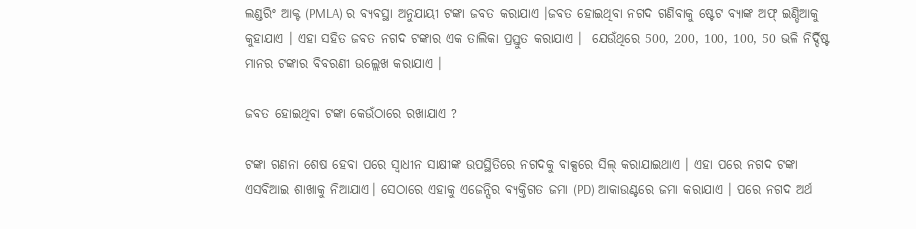ଲଣ୍ଡରିଂ ଆକ୍ଟ (PMLA) ର ବ୍ୟବସ୍ଥା ଅନୁଯାୟୀ ଟଙ୍କା ଜବତ କରାଯାଏ ।ଜବତ ହୋଇଥିବା ନଗଦ ଗଣିବାକୁ ଷ୍ଟେଟ ବ୍ୟାଙ୍କ ଅଫ୍ ଇଣ୍ଡିଆକୁ କୁହାଯାଏ । ଏହା ସହିତ ଜବତ ନଗଦ ଟଙ୍କାର ଏକ ତାଲିକା ପ୍ରସ୍ତୁତ କରାଯାଏ ।  ଯେଉଁଥିରେ 500, 200, 100, 100, 50 ଭଳି ନିର୍ଦ୍ଦିଷ୍ଟ ମାନର ଟଙ୍କାର ବିବରଣୀ ଉଲ୍ଲେଖ କରାଯାଏ ।

ଜବତ ହୋଇଥିବା ଟଙ୍କା କେଉଁଠାରେ ରଖାଯାଏ ?

ଟଙ୍କା ଗଣନା ଶେଷ ହେବା ପରେ ସ୍ୱାଧୀନ ସାକ୍ଷୀଙ୍କ ଉପସ୍ଥିତିରେ ନଗଦକୁ ବାକ୍ସରେ ସିଲ୍ କରାଯାଇଥାଏ । ଏହା ପରେ ନଗଦ ଟଙ୍କା ଏସବିଆଇ ଶାଖାକୁ ନିଆଯାଏ। ସେଠାରେ ଏହାକୁ ଏଜେନ୍ସିର ବ୍ୟକ୍ତିଗତ ଜମା (PD) ଆକାଉଣ୍ଟରେ ଜମା କରାଯାଏ । ପରେ ନଗଦ ଅର୍ଥ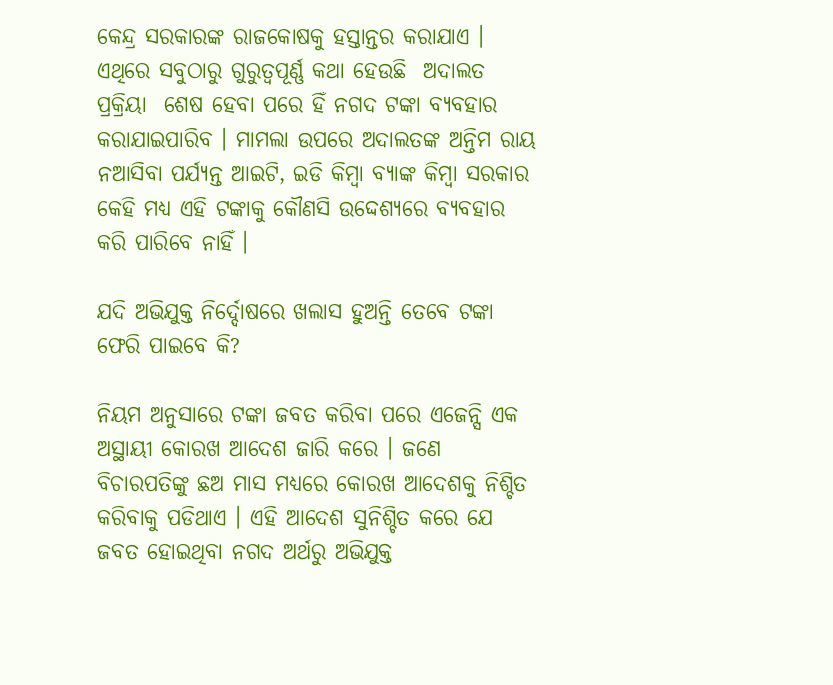କେନ୍ଦ୍ର ସରକାରଙ୍କ ରାଜକୋଷକୁ ହସ୍ତାନ୍ତର କରାଯାଏ । ଏଥିରେ ସବୁଠାରୁ ଗୁରୁତ୍ୱପୂର୍ଣ୍ଣ କଥା ହେଉଛି  ଅଦାଲତ ପ୍ରକ୍ରିୟା  ଶେଷ ହେବା ପରେ ହିଁ ନଗଦ ଟଙ୍କା ବ୍ୟବହାର କରାଯାଇପାରିବ । ମାମଲା ଉପରେ ଅଦାଲତଙ୍କ ଅନ୍ତିମ ରାୟ ନଆସିବା ପର୍ଯ୍ୟନ୍ତ ଆଇଟି, ଇଡି କିମ୍ବା ବ୍ୟାଙ୍କ କିମ୍ବା ସରକାର କେହି ମଧ୍ୟ ଏହି ଟଙ୍କାକୁ କୌଣସି ଉଦ୍ଦେଶ୍ୟରେ ବ୍ୟବହାର କରି ପାରିବେ ନାହିଁ ।

ଯଦି ଅଭିଯୁକ୍ତ ନିର୍ଦ୍ଦୋଷରେ ଖଲାସ ହୁଅନ୍ତି ତେବେ ଟଙ୍କା ଫେରି ପାଇବେ କି?

ନିୟମ ଅନୁସାରେ ଟଙ୍କା ଜବତ କରିବା ପରେ ଏଜେନ୍ସି ଏକ ଅସ୍ଥାୟୀ କୋରଖ ଆଦେଶ ଜାରି କରେ । ଜଣେ ବିଚାରପତିଙ୍କୁ ଛଅ ମାସ ମଧ୍ୟରେ କୋରଖ ଆଦେଶକୁ ନିଶ୍ଚିତ କରିବାକୁ ପଡିଥାଏ । ଏହି ଆଦେଶ ସୁନିଶ୍ଚିତ କରେ ଯେ ଜବତ ହୋଇଥିବା ନଗଦ ଅର୍ଥରୁ ଅଭିଯୁକ୍ତ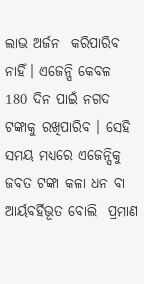ଲାଭ ଅର୍ଜନ  କରିପାରିବ ନାହିଁ। ଏଜେନ୍ସି କେବଳ 180 ଦିନ ପାଇଁ ନଗଦ ଟଙ୍କାକୁ ରଖିପାରିବ । ସେହି ସମୟ ମଧ୍ୟରେ ଏଜେନ୍ସିକୁ ଜବତ ଟଙ୍କା କଳା ଧନ ବା ଆର୍ୟବର୍ହିଭୂତ ବୋଲି  ପ୍ରମାଣ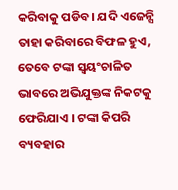କରିବାକୁ ପଡିବ। ଯଦି ଏଜେନ୍ସି ତାହା କରିବାରେ ବିଫଳ ହୁଏ, ତେବେ ଟଙ୍କା ସ୍ୱୟଂଚାଳିତ ଭାବରେ ଅଭିଯୁକ୍ତଙ୍କ ନିକଟକୁ ଫେରିଯାଏ । ଟଙ୍କା କିପରି ବ୍ୟବହାର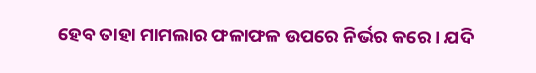ହେବ ତାହା ମାମଲାର ଫଳାଫଳ ଉପରେ ନିର୍ଭର କରେ। ଯଦି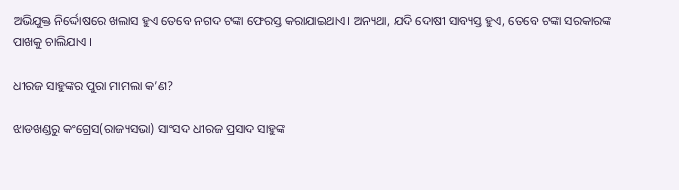ଅଭିଯୁକ୍ତ ନିର୍ଦ୍ଦୋଷରେ ଖଲାସ ହୁଏ ତେବେ ନଗଦ ଟଙ୍କା ଫେରସ୍ତ କରାଯାଇଥାଏ। ଅନ୍ୟଥା, ଯଦି ଦୋଷୀ ସାବ୍ୟସ୍ତ ହୁଏ, ତେବେ ଟଙ୍କା ସରକାରଙ୍କ ପାଖକୁ ଚାଲିଯାଏ ।

ଧୀରଜ ସାହୁଙ୍କର ପୁରା ମାମଲା କ’ଣ?

ଝାଡଖଣ୍ଡରୁ କଂଗ୍ରେସ(ରାଜ୍ୟସଭା) ସାଂସଦ ଧୀରଜ ପ୍ରସାଦ ସାହୁଙ୍କ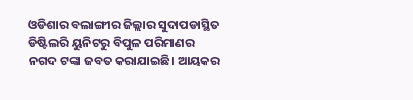ଓଡିଶାର ବଲାଙ୍ଗୀର ଜିଲ୍ଲାର ସୁଦାପଡାସ୍ଥିତ ଡିଷ୍ଟିଲରି ୟୁନିଟରୁ ବିପୁଳ ପରିମାଣର ନଗଦ ଟଙ୍କା ଜବତ କରାଯାଇଛି। ଆୟକର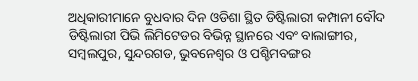ଅଧିକାରୀମାନେ ବୁଧବାର ଦିନ ଓଡିଶା ସ୍ଥିତ ଡିଷ୍ଟିଲାରୀ କମ୍ପାନୀ ବୌଦ ଡିଷ୍ଟିଲାରୀ ପିଭି ଲିମିଟେଡର ବିଭିନ୍ନ ସ୍ଥାନରେ ଏବଂ ବାଲାଙ୍ଗୀର, ସମ୍ବଲପୁର, ସୁନ୍ଦରଗଡ, ଭୁବନେଶ୍ୱର ଓ ପଶ୍ଚିମବଙ୍ଗର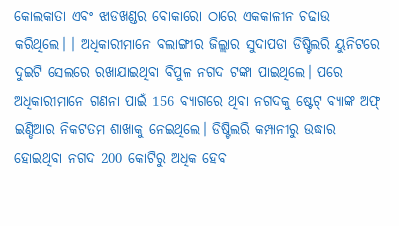କୋଲକାତା ଏବଂ ଝାଡଖଣ୍ଡର ବୋକାରୋ ଠାରେ ଏକକାଳୀନ ଚଢାଉ କରିଥିଲେ। । ଅଧିକାରୀମାନେ ବଲାଙ୍ଗୀର ଜିଲ୍ଲାର ସୁଦାପଡା ଡିଷ୍ଟିଲରି ୟୁନିଟରେ ଦୁଇଟି ସେଲରେ ରଖାଯାଇଥିବା ବିପୁଳ ନଗଦ ଟଙ୍କା ପାଇଥିଲେ। ପରେ ଅଧିକାରୀମାନେ ଗଣନା ପାଇଁ 156 ବ୍ୟାଗରେ ଥିବା ନଗଦକୁ ଷ୍ଟେଟ୍ ବ୍ୟାଙ୍କ ଅଫ୍ ଇଣ୍ଡିଆର ନିକଟତମ ଶାଖାକୁ ନେଇଥିଲେ। ଡିଷ୍ଟିଲରି କମ୍ପାନୀରୁ ଉଦ୍ଧାର ହୋଇଥିବା ନଗଦ 200 କୋଟିରୁ ଅଧିକ ହେବ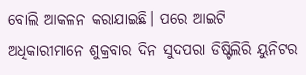ବୋଲି ଆକଳନ କରାଯାଇଛି। ପରେ ଆଇଟି ଅଧିକାରୀମାନେ ଶୁକ୍ରବାର ଦିନ ସୁଦପରା ଡିଷ୍ଟିଲିରି ୟୁନିଟର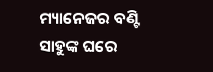ମ୍ୟାନେଜର ବଣ୍ଟି ସାହୁଙ୍କ ଘରେ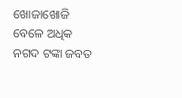ଖୋଜାଖୋଜି ବେଳେ ଅଧିକ ନଗଦ ଟଙ୍କା ଜବତ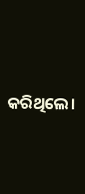କରିଥିଲେ।